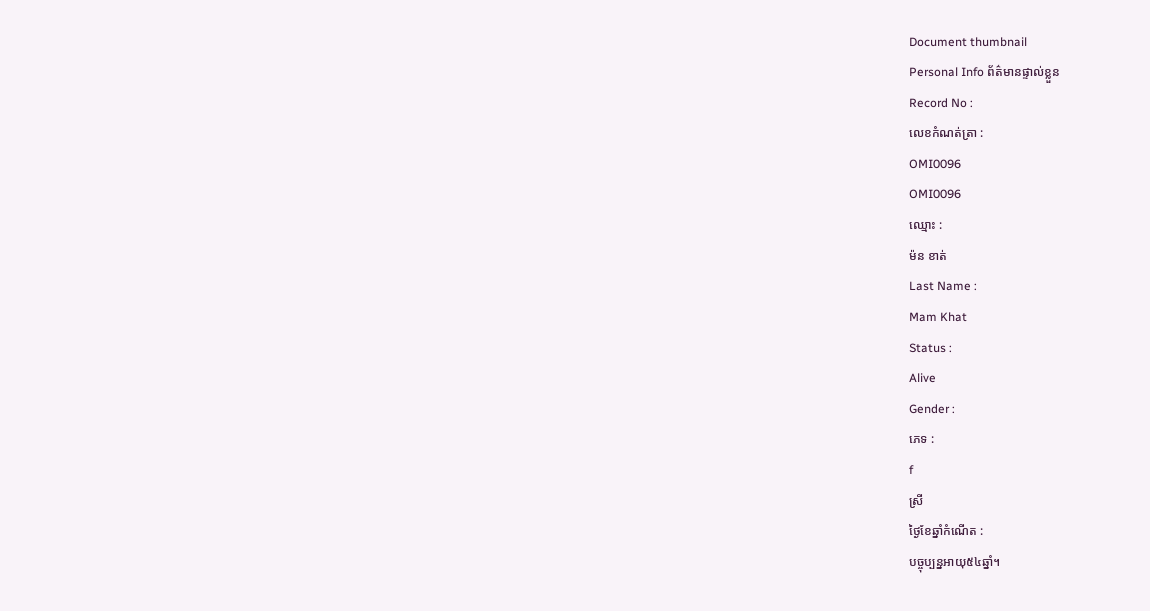Document thumbnail
Personal Info ព័ត៌មានផ្ទាល់ខ្លួន
Record No :
លេខកំណត់ត្រា :
OMI0096
OMI0096
ឈ្មោះ :
ម៉ន ខាត់
Last Name :
Mam Khat
Status :
Alive
Gender :
ភេទ :
f
ស្រី
ថ្ងៃខែឆ្នាំកំណើត :
បច្ចុប្បន្នអាយុ៥៤ឆ្នាំ។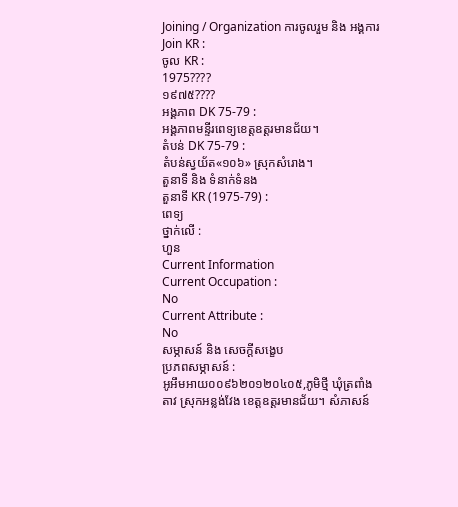Joining / Organization ការចូលរួម និង អង្គការ
Join KR :
ចូល KR :
1975????
១៩៧៥????
អង្គភាព DK 75-79 :
អង្គភាពមន្ទីរពេទ្យខេត្ដឧត្ដរមានជ័យ។
តំបន់ DK 75-79 :
តំបន់ស្វយ័ត«១០៦» ស្រុកសំរោង។
តួនាទី និង ទំនាក់ទំនង
តួនាទី KR (1975-79) :
ពេទ្យ
ថ្នាក់លើ :
ហួន
Current Information
Current Occupation :
No
Current Attribute :
No
សម្ភាសន៍ និង សេចក្ដីសង្ខេប
ប្រភពសម្ភាសន៍ :
អូអឹមអាយ០០៩៦២០១២០៤០៥,ភូមិថ្មី ឃុំត្រពាំងតាវ ស្រុកអន្លង់វែង ខេត្តឧត្តរមានជ័យ។ សំភាសន៍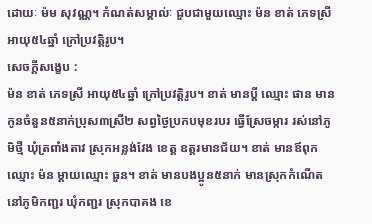ដោយៈ ម៉ម សុវណ្ណ។ កំណត់សម្គាល់ៈ ជួបជាមួយឈ្មោះ ម៉ន ខាត់ ភេទស្រី អាយុ៥៤ឆ្នាំ ក្រៅប្រវត្តិរូប។
សេចក្ដីសង្ខេប :
ម៉ន ខាត់ ភេទស្រី អាយុ៥៤ឆ្នាំ ក្រៅប្រវត្ដិរូប។ ខាត់ មានប្ដី ឈ្មោះ ផាន មានកូនចំនួន៥នាក់ប្រុស៣ស្រី២ សព្វថៃ្ងប្រកបមុខរបរ ធ្វើស្រែចម្ការ រស់នៅភូមិថ្មី ឃុំត្រពាំងតាវ ស្រុកអន្លង់វែង ខេត្ដ ឧត្ដរមានជ័យ។ ខាត់ មានឪពុកឈ្មោះ ម៉ន ម្ដាយឈ្មោះ ធួន។ ខាត់ មានបងប្អូន៥នាក់ មានស្រុកកំណើតនៅភូមិកញ្ជរ ឃុំកញ្ជរ ស្រុកបាគង ខេ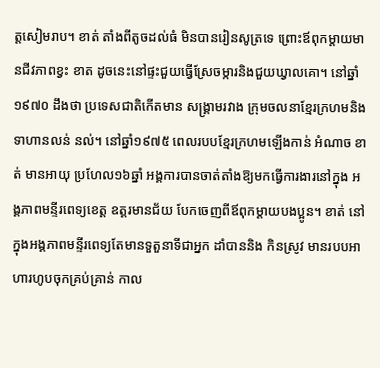ត្ដសៀមរាប។ ខាត់ តាំងពីតូចដល់ធំ មិនបានរៀនសូត្រទេ ព្រោះឪពុកម្ដាយមានជីវភាពខ្វះ ខាត ដូចនេះនៅផ្ទះជួយធ្វើស្រែចម្ការនិងជួយឃ្វាលគោ។ នៅឆ្នាំ១៩៧០ ដឹងថា ប្រទេសជាតិកើតមាន សង្គ្រាមរវាង ក្រុមចលនាខែ្មរក្រហមនិងទាហានលន់ នល់។ នៅឆ្នាំ១៩៧៥ ពេលរបបខែ្មរក្រហមឡើងកាន់ អំណាច ខាត់ មានអាយុ ប្រហែល១៦ឆ្នាំ អង្គការបានចាត់តាំងឱ្យមកធ្វើការងារនៅក្នុង អង្គភាពមន្ទីរពេទ្យខេត្ដ ឧត្ដរមានជ័យ បែកចេញពីឪពុកម្ដាយបងប្អូន។ ខាត់ នៅក្នុងអង្គភាពមន្ទីរពេទ្យតែមានទួតួនាទីជាអ្នក ដាំបាននិង កិនស្រូវ មានរបបអាហារហូបចុកគ្រប់គ្រាន់ កាល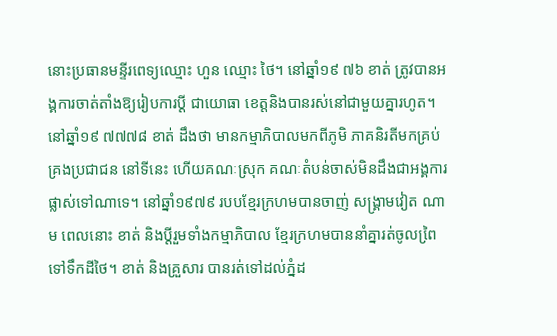នោះប្រធានមន្ទីរពេទ្យឈ្មោះ ហួន ឈ្មោះ ថៃ។ នៅឆ្នាំ១៩ ៧៦ ខាត់ ត្រូវបានអង្គការចាត់តាំងឱ្យរៀបការប្ដី ជាយោធា ខេត្ដនិងបានរស់នៅជាមួយគ្នារហូត។ នៅឆ្នាំ១៩ ៧៧៧៨ ខាត់ ដឹងថា មានកម្មាភិបាលមកពីភូមិ ភាគនិរតីមកគ្រប់គ្រងប្រជាជន នៅទីនេះ ហើយគណៈស្រុក គណៈតំបន់ចាស់មិនដឹងជាអង្គការ ផ្លាស់ទៅណាទេ។ នៅឆ្នាំ១៩៧៩ របបខែ្មរក្រហមបានចាញ់ សង្គ្រាមវៀត ណាម ពេលនោះ ខាត់ និងប្ដីរួមទាំងកម្មាភិបាល ខែ្មរក្រហមបាននាំគ្នារត់ចូលពៃ្រទៅទឹកដីថៃ។ ខាត់ និងគ្រួសារ បានរត់ទៅដល់ភ្នំដ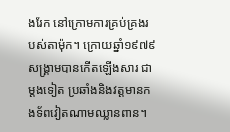ងរែក នៅក្រោមការគ្រប់គ្រងរបស់តាម៉ុក។ ក្រោយឆ្នាំ១៩៧៩ សង្គ្រាមបានកើតឡើងសារ ជាម្ដងទៀត ប្រឆាំងនិងវត្ដមានកងទ័ពវៀតណាមឈ្លានពាន។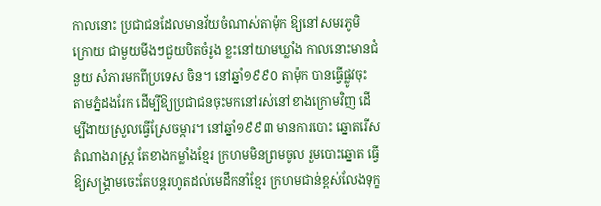កាលនោះ ប្រជាជនដែលមានវ័យចំណាស់តាម៉ុក ឱ្យនៅសមរភូមិក្រោយ ជាមួយមីងៗជួយបិតចំរូង ខ្លះនៅយាមឃ្លាំង កាលនោះមានជំនួយ សំភារមកពីប្រទេស ចិន។ នៅឆ្នាំ១៩៩០ តាម៉ុក បានធ្វើផ្លូវចុះ តាមភ្នំដងរែក ដើម្បីឱ្យប្រជាជនចុះមកនៅរស់នៅខាងក្រោមវិញ ដើម្បីងាយស្រួលធ្វើស្រែចម្ការ។ នៅឆ្នាំ១៩៩៣ មានការបោះ ឆ្នោតរើសតំណាងរាស្រ្ដ តែខាងកម្លាំងខែ្មរ ក្រហមមិនព្រមចូល រួមបោះឆ្នោត ធ្វើឱ្យសង្គ្រាមចេះតែបន្ដរហូតដល់មេដឹកនាំខែ្មរ ក្រហមជាន់ខ្ពស់លែងទុក្ខ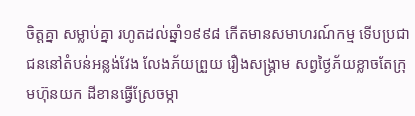ចិត្ដគ្នា សម្លាប់គ្នា រហូតដល់ឆ្នាំ១៩៩៨ កើតមានសមាហរណ៍កម្ម ទើបប្រជាជននៅតំបន់អន្លង់វែង លែងភ័យព្រួយ រឿងសង្គ្រាម សព្វថៃ្ងភ័យខ្លាចតែក្រុមហ៊ុនយក ដីខានធ្វើស្រែចម្កា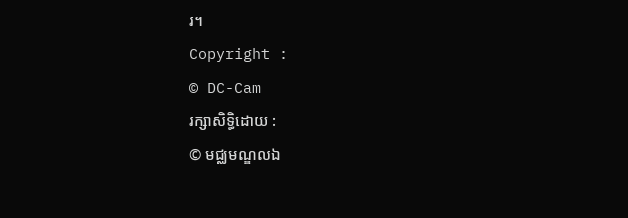រ។
Copyright :
© DC-Cam
រក្សាសិទ្ធិដោយ :
© មជ្ឈមណ្ឌលឯ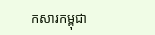កសារកម្ពុជា